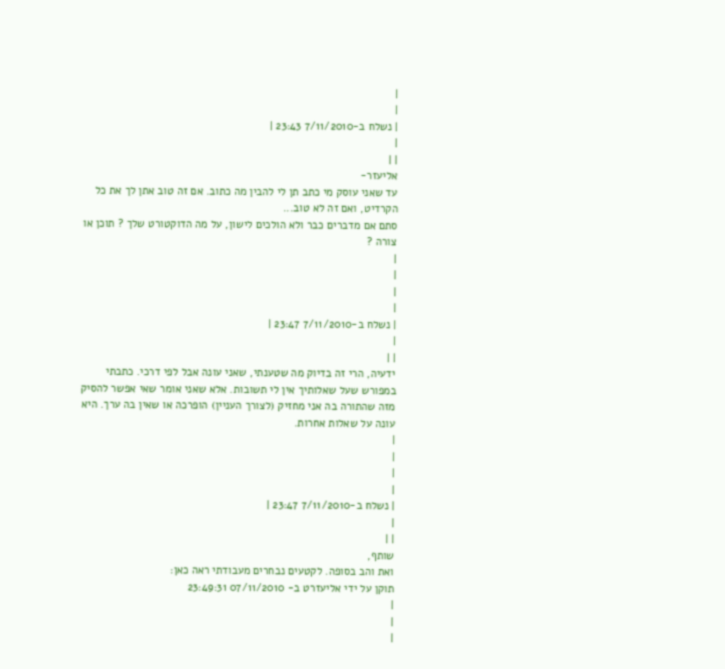|
|
| נשלח ב-7/11/2010 23:43 |
|
| |
אליעזר-
עד שאני עוסק מי כתב תן לי להבין מה כתוב. אם זה טוב אתן לך את כל הקרדיט, ואם זה לא טוב...
סתם אם מדברים כבר ולא הולכים לישון, על מה הדוקטורט שלך ? תוכן או צורה ?
|
|
|
|
| נשלח ב-7/11/2010 23:47 |
|
| |
ידעיה, הרי זה בדיוק מה שטענתי, שאני עונה אבל לפי דרכי. כתבתי במפורש שעל שאלותיך אין לי תשובות. אלא שאני אומר שאי אפשר להסיק מזה שהתורה בה אני מחזיק (לצורך העניין) הופרכה או שאין בה ערך. היא עונה על שאלות אחרות.
|
|
|
|
| נשלח ב-7/11/2010 23:47 |
|
| |
שותף,
ואת והב בסופה. לקטעים נבחרים מעבודתי ראה כאן:
תוקן על ידי אליעזרט ב- 07/11/2010 23:49:31
|
|
|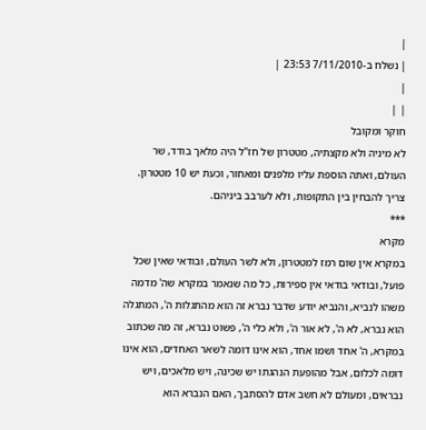|
| נשלח ב-7/11/2010 23:53 |
|
| |
חוקר ומקובל
לא מיניה ולא מקצתיה, מטטרון של חז"ל היה מלאך בודד, שר העולם, ואתה הוספת עליו מלפנים ומאחור, וכעת יש 10 מטטרון.
צריך להבחין בין התקופות, ולא לערבב ביניהם.
***
מקרא
במקרא אין שום רמז למטטרון, ולא לשר העולם, ובודאי שאין שכל פועל, ובודאי בודאי אין ספירות, כל מה שנאמר במקרא שה' מדמה משהו לנביא, והנביא יודע שדבר נברא זה הוא מהתגלות ה', המתגלה הוא נברא, לא ה', לא אור ה', ולא כלי ה', פשוט נברא, זה מה שכתוב במקרא, ה' אחד ושמו אחד, הוא אינו דומה לשאר האחדים, הוא אינו דומה לכלום, אבל מהופעת הנהגתו יש שכינה, ויש מלאכים, ויש נבראים, ומעולם לא חשב אדם להסתבך, האם הנברא הוא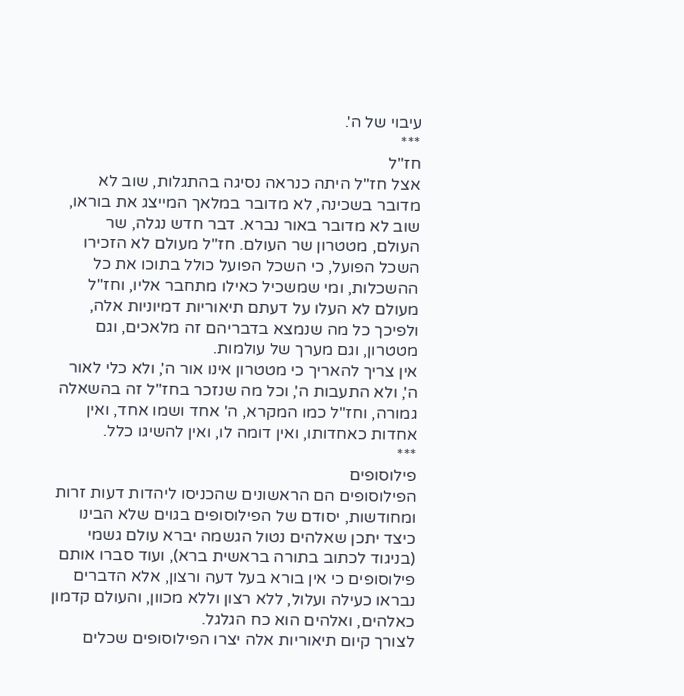עיבוי של ה'.
***
חז"ל
אצל חז"ל היתה כנראה נסיגה בהתגלות, שוב לא מדובר בשכינה, לא מדובר במלאך המייצג את בוראו, שוב לא מדובר באור נברא. דבר חדש נגלה, שר העולם, מטטרון שר העולם. חז"ל מעולם לא הזכירו השכל הפועל, כי השכל הפועל כולל בתוכו את כל ההשכלות, ומי שמשכיל כאילו מתחבר אליו, וחז"ל מעולם לא העלו על דעתם תיאוריות דמיוניות אלה, ולפיכך כל מה שנמצא בדבריהם זה מלאכים, וגם מטטרון, וגם מערך של עולמות.
אין צריך להאריך כי מטטרון אינו אור ה', ולא כלי לאור ה', ולא התעבות ה', וכל מה שנזכר בחז"ל זה בהשאלה גמורה, וחז"ל כמו המקרא, ה' אחד ושמו אחד, ואין אחדות כאחדותו, ואין דומה לו, ואין להשיגו כלל.
***
פילוסופים
הפילוסופים הם הראשונים שהכניסו ליהדות דעות זרות ומחודשות, יסודם של הפילוסופים בגוים שלא הבינו כיצד יתכן שאלהים נטול הגשמה יברא עולם גשמי (בניגוד לכתוב בתורה בראשית ברא), ועוד סברו אותם פילוסופים כי אין בורא בעל דעה ורצון, אלא הדברים נבראו כעילה ועלול, ללא רצון וללא מכוון, והעולם קדמון כאלהים, ואלהים הוא כח הגלגל.
לצורך קיום תיאוריות אלה יצרו הפילוסופים שכלים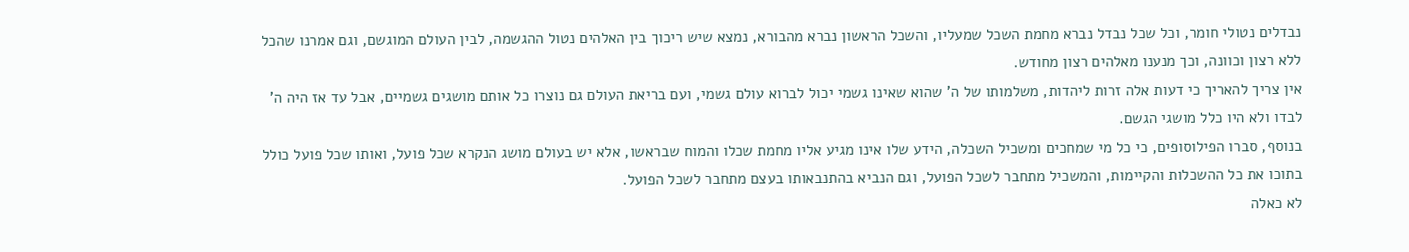נבדלים נטולי חומר, וכל שכל נבדל נברא מחמת השכל שמעליו, והשכל הראשון נברא מהבורא, נמצא שיש ריכוך בין האלהים נטול ההגשמה, לבין העולם המוגשם, וגם אמרנו שהכל ללא רצון וכוונה, וכך מנענו מאלהים רצון מחודש.
אין צריך להאריך כי דעות אלה זרות ליהדות, משלמותו של ה' שהוא שאינו גשמי יכול לברוא עולם גשמי, ועם בריאת העולם גם נוצרו כל אותם מושגים גשמיים, אבל עד אז היה ה' לבדו ולא היו כלל מושגי הגשם.
בנוסף, סברו הפילוסופים, כי כל מי שמחכים ומשכיל השכלה, הידע שלו אינו מגיע אליו מחמת שכלו והמוח שבראשו, אלא יש בעולם מושג הנקרא שכל פועל, ואותו שכל פועל כולל בתוכו את כל ההשכלות והקיימות, והמשכיל מתחבר לשכל הפועל, וגם הנביא בהתנבאותו בעצם מתחבר לשכל הפועל.
לא כאלה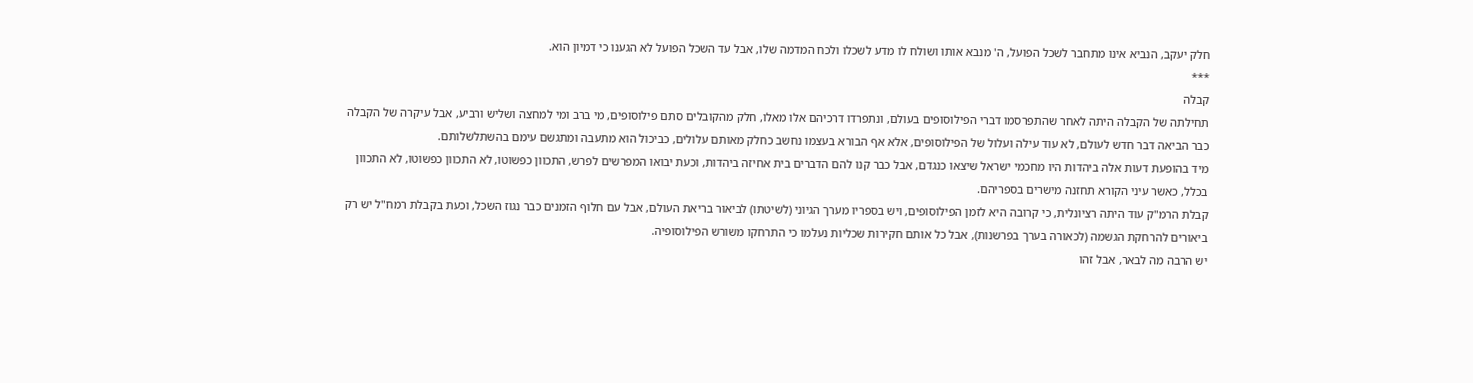חלק יעקב, הנביא אינו מתחבר לשכל הפועל, ה' מנבא אותו ושולח לו מדע לשכלו ולכח המדמה שלו, אבל עד השכל הפועל לא הגענו כי דמיון הוא.
***
קבלה
תחילתה של הקבלה היתה לאחר שהתפרסמו דברי הפילוסופים בעולם, ונתפרדו דרכיהם אלו מאלו, חלק מהקובלים סתם פילוסופים, מי ברב ומי למחצה ושליש ורביע, אבל עיקרה של הקבלה כבר הביאה דבר חדש לעולם, לא עוד עילה ועלול של הפילוסופים, אלא אף הבורא בעצמו נחשב כחלק מאותם עלולים, כביכול הוא מתעבה ומתגשם עימם בהשתלשלותם.
מיד בהופעת דעות אלה ביהדות היו מחכמי ישראל שיצאו כנגדם, אבל כבר קנו להם הדברים בית אחיזה ביהדות, וכעת יבואו המפרשים לפרש, התכוון כפשוטו, לא התכוון כפשוטו, לא התכוון בכלל, כאשר עיני הקורא תחזנה מישרים בספריהם.
קבלת הרמ"ק עוד היתה רציונלית, כי קרובה היא לזמן הפילוסופים, ויש בספריו מערך הגיוני (לשיטתו) לביאור בריאת העולם, אבל עם חלוף הזמנים כבר נגוז השכל, וכעת בקבלת רמח"ל יש רק ביאורים להרחקת הגשמה (לכאורה בערך בפרשנות), אבל כל אותם חקירות שכליות נעלמו כי התרחקו משורש הפילוסופיה.
יש הרבה מה לבאר, אבל זהו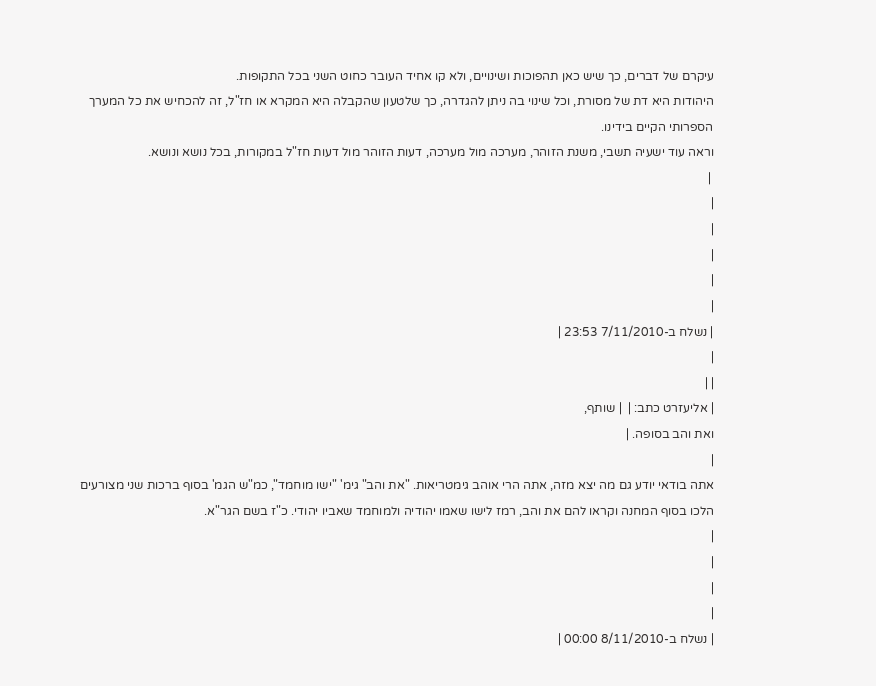עיקרם של דברים, כך שיש כאן תהפוכות ושינויים, ולא קו אחיד העובר כחוט השני בכל התקופות.
היהודות היא דת של מסורת, וכל שינוי בה ניתן להגדרה, כך שלטעון שהקבלה היא המקרא או חז"ל, זה להכחיש את כל המערך הספרותי הקיים בידינו.
וראה עוד ישעיה תשבי, משנת הזוהר, מערכה מול מערכה, דעות הזוהר מול דעות חז"ל במקורות, בכל נושא ונושא.
 |
|
|
|
|
|
| נשלח ב-7/11/2010 23:53 |
|
| |
| אליעזרט כתב: |  | שותף,
ואת והב בסופה. |
|
אתה בודאי יודע גם מה יצא מזה, אתה הרי אוהב גימטריאות. "את והב" גימ' "ישו מוחמד", כמ"ש הגמ' בסוף ברכות שני מצורעים הלכו בסוף המחנה וקראו להם את והב, רמז לישו שאמו יהודיה ולמוחמד שאביו יהודי. כ"ז בשם הגר"א.
|
|
|
|
| נשלח ב-8/11/2010 00:00 |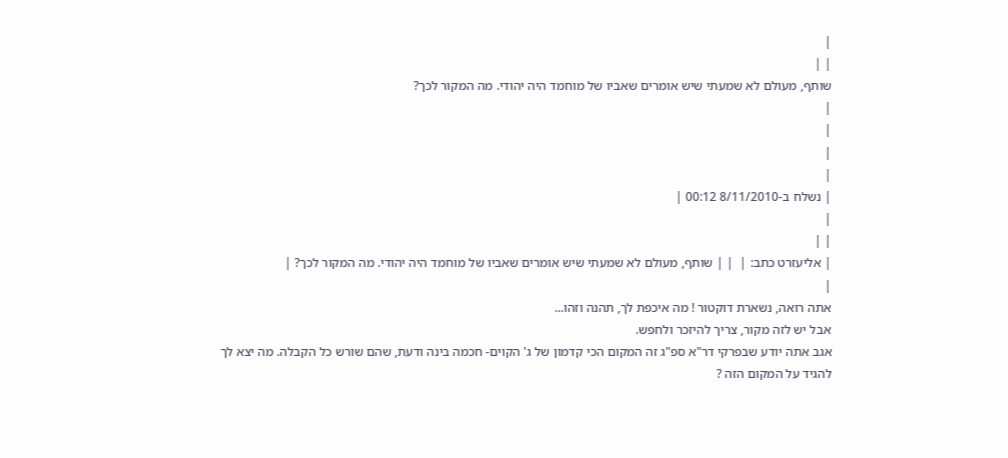|
| |
שותף, מעולם לא שמעתי שיש אומרים שאביו של מוחמד היה יהודי. מה המקור לכך?
|
|
|
|
| נשלח ב-8/11/2010 00:12 |
|
| |
| אליעזרט כתב: |  | | שותף, מעולם לא שמעתי שיש אומרים שאביו של מוחמד היה יהודי. מה המקור לכך? |
|
אתה רואה, נשארת דוקטור ! מה איכפת לך, תהנה וזהו...
אבל יש לזה מקור, צריך להיזכר ולחפש.
אגב אתה יודע שבפרקי דר"א ספ"ג זה המקום הכי קדמון של ג' הקוים- חכמה בינה ודעת, שהם שורש כל הקבלה. מה יצא לך להגיד על המקום הזה ?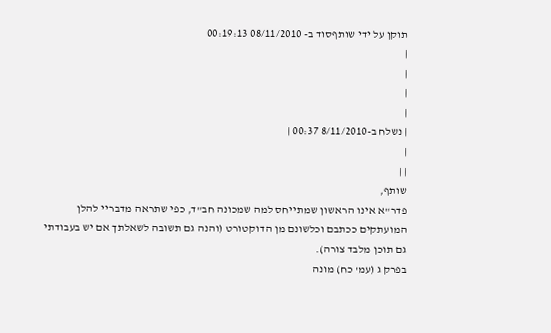תוקן על ידי שותףסוד ב- 08/11/2010 00:19:13
|
|
|
|
| נשלח ב-8/11/2010 00:37 |
|
| |
שותף,
פדר"א אינו הראשון שמתייחס למה שמכונה חב"ד, כפי שתראה מדבריי להלן המועתקים ככתבם וכלשונם מן הדוקטורט (והנה גם תשובה לשאלתך אם יש בעבודתי גם תוכן מלבד צורה).
בפרק ג (עמ' כח) מונה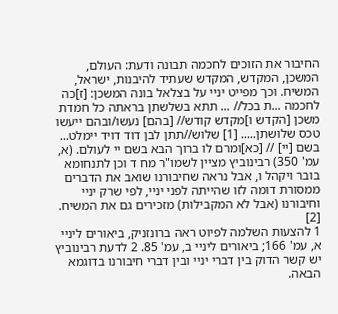החיבור את הזוכים לחכמה תבונה ודעת: העולם, המשכן, המקדש, המקדש שעתיד להיבנות, ישראל, המשיח. וכך מפייט יניי על בצלאל בונה המשכן: [ז]כה לחכמה ...ת בכל// ... תתא בשלשתן בראתה כל חמדת משכן [הקדש ו]מקדש קודש// [בהם] נעשו/ובהם ייעשו טכס שלושתן..... [1] שלוש//תתן לבן דוד דויד יימלט... בשם [יי] // [כא]ומרם לו ברוך הבא בשם יי לעולם. (א, עמ' 350) רבינוביץ מציין לשמו"ר מח ד וכן לתנחומא בובר ויקהל ו, אבל נראה שחיבורנו שואב את הדברים ממסורת דומה לזו שהייתה לפני יניי, לפי שרק יניי וחיבורנו (אבל לא המקבילות) מזכירים גם את המשיח. [2]
1 להצעות השלמה לפיוט ראה ברונזניק, ביאורים ליניי א, עמ' 166; ביאורים ליניי ב, עמ' 85. 2 לדעת רבינוביץ יש קשר הדוק בין דברי יניי ובין דברי חיבורנו בדוגמא הבאה.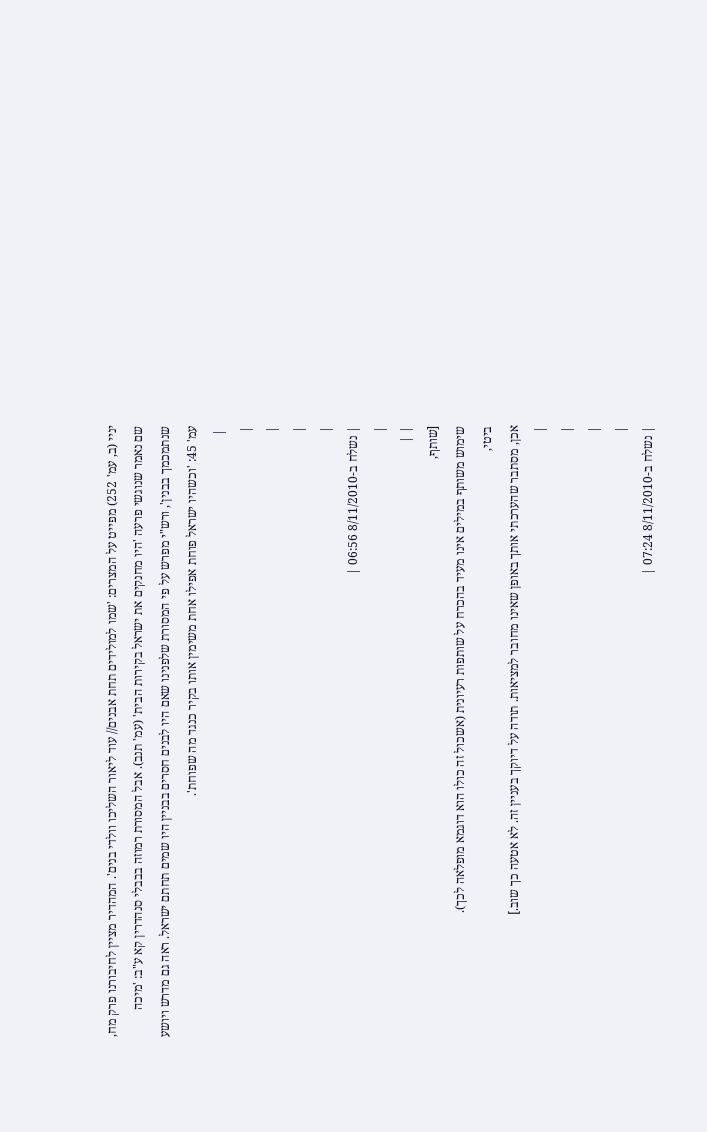יניי (ב, עמ' 252) מפייט על המצרים: 'שמו למולידים תחת אבנים// עוד ליאור השליכו וולדי בנים'. המהדיר מציין לחיבורנו פרק מח, שם נאמר שנוגשי פרעה 'היו מחנקים את ישראל בקירות הבית' (עמ' תנב). אבל המסורת רמוזה בבבלי סנהדרין קא ע"ב: 'מיכה שנתמכמך בבנין', ורש"י מפרש על פי המסורת שלפנינו שאם היו לבנים חסרים בבניין היו שמים תחתם ישראל. ראה גם מדרש ויושע עמ' 45: 'וכשהיו ישראל פוחת אפילו אחת משימין אותו בקיר כנגד מה שפוחת'.
 |
|
|
|
|
| נשלח ב-8/11/2010 06:56 |
|
| |
[שותף,
שימוש משותף במילים אינו מעיד בהכרח על שותפות רעיונית (אשכול זה כולו הוא דוגמא מופלאה לכך).
ביטי,
אכן, מסתבר שהערכתי אותך באופן שאינו מחובר למציאות. תודה על דיוקך בעניין זה. לא אטעה כך שוב.]
|
|
|
|
| נשלח ב-8/11/2010 07:24 |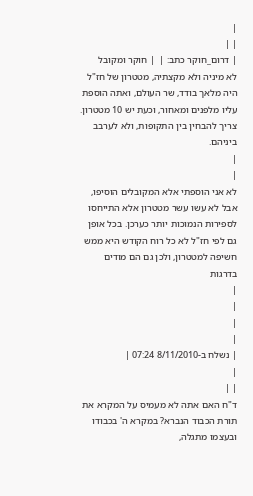|
| |
| דרום_חוקר כתב: |  | חוקר ומקובל
לא מיניה ולא מקצתיה, מטטרון של חז"ל היה מלאך בודד, שר העולם, ואתה הוספת עליו מלפנים ומאחור, וכעת יש 10 מטטרון.
צריך להבחין בין התקופות, ולא לערבב ביניהם.
|
|
לא אני הוספתי אלא המקובלים הוסיפו, אבל לא עשו עשר מטטרון אלא התייחסו לספירות הנמוכות יותר כערכן. בכל אופן גם לפי חז"ל לא כל רוח הקודש היא ממש חשיפה למטטרון, ולכן גם הם מודים בדרגות
|
|
|
|
| נשלח ב-8/11/2010 07:24 |
|
| |
ד"ח האם אתה לא מעמיס על המקרא את תורת הכבוד הנברא? במקרא ה' בכבודו ובעצמו מתגלה,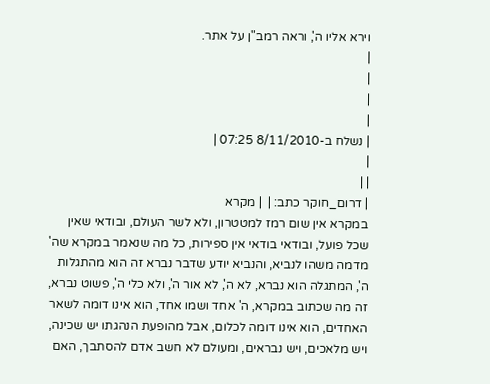וירא אליו ה', וראה רמב"ן על אתר.
|
|
|
|
| נשלח ב-8/11/2010 07:25 |
|
| |
| דרום_חוקר כתב: |  | מקרא
במקרא אין שום רמז למטטרון, ולא לשר העולם, ובודאי שאין שכל פועל, ובודאי בודאי אין ספירות, כל מה שנאמר במקרא שה' מדמה משהו לנביא, והנביא יודע שדבר נברא זה הוא מהתגלות ה', המתגלה הוא נברא, לא ה', לא אור ה', ולא כלי ה', פשוט נברא, זה מה שכתוב במקרא, ה' אחד ושמו אחד, הוא אינו דומה לשאר האחדים, הוא אינו דומה לכלום, אבל מהופעת הנהגתו יש שכינה, ויש מלאכים, ויש נבראים, ומעולם לא חשב אדם להסתבך, האם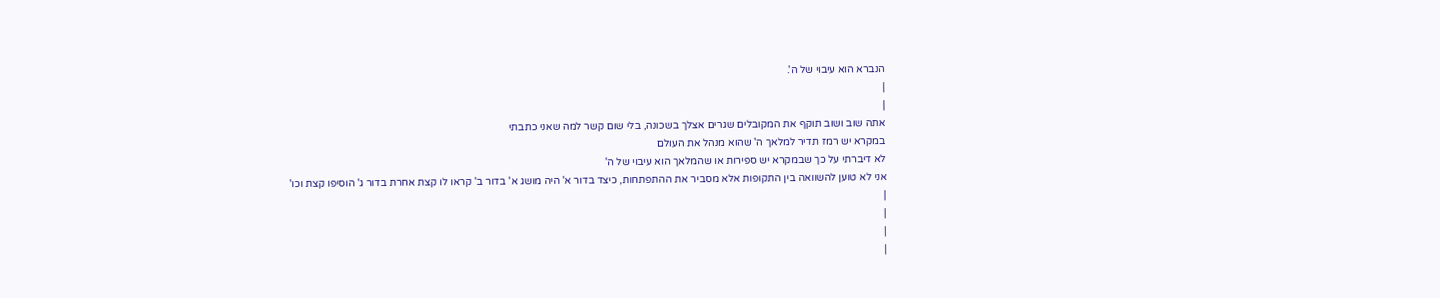הנברא הוא עיבוי של ה'.
|
|
אתה שוב ושוב תוקף את המקובלים שגרים אצלך בשכונה, בלי שום קשר למה שאני כתבתי
במקרא יש רמז תדיר למלאך ה' שהוא מנהל את העולם
לא דיברתי על כך שבמקרא יש ספירות או שהמלאך הוא עיבוי של ה'
אני לא טוען להשוואה בין התקופות אלא מסביר את ההתפתחות, כיצד בדור א' היה מושג א' בדור ב' קראו לו קצת אחרת בדור ג' הוסיפו קצת וכו'
|
|
|
|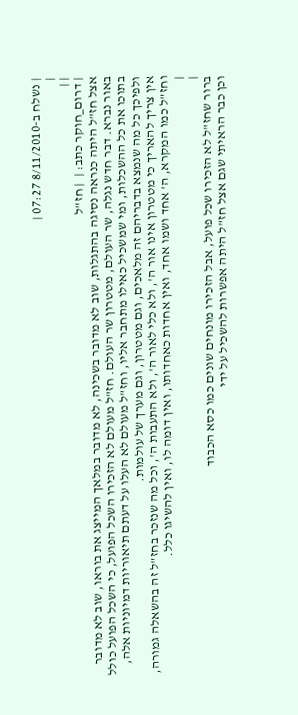| נשלח ב-8/11/2010 07:27 |
|
| |
| דרום_חוקר כתב: |  | חז"ל
אצל חז"ל היתה כנראה נסיגה בהתגלות, שוב לא מדובר בשכינה, לא מדובר במלאך המייצג את בוראו, שוב לא מדובר באור נברא. דבר חדש נגלה, שר העולם, מטטרון שר העולם. חז"ל מעולם לא הזכירו השכל הפועל, כי השכל הפועל כולל בתוכו את כל ההשכלות, ומי שמשכיל כאילו מתחבר אליו, וחז"ל מעולם לא העלו על דעתם תיאוריות דמיוניות אלה, ולפיכך כל מה שנמצא בדבריהם זה מלאכים, וגם מטטרון, וגם מערך של עולמות.
אין צריך להאריך כי מטטרון אינו אור ה', ולא כלי לאור ה', ולא התעבות ה', וכל מה שנזכר בחז"ל זה בהשאלה גמורה, וחז"ל כמו המקרא, ה' אחד ושמו אחד, ואין אחדות כאחדותו, ואין דומה לו, ואין להשיגו כלל.
|
|
ברור שחז"ל לא הזכירו שכל פועל, אבל הזכירו מונחים שונים כמו כסא הכבוד
וכן כבר הראיתי שגם אצל חז"ל היתה אפשרות להשכיל על ידי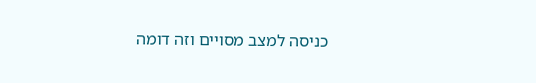כניסה למצב מסויים וזה דומה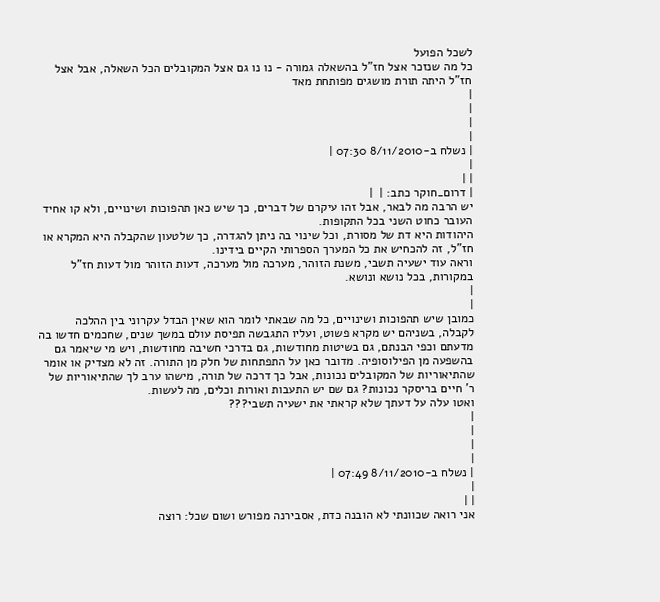לשכל הפועל
כל מה שנזכר אצל חז"ל בהשאלה גמורה - נו נו גם אצל המקובלים הכל השאלה, אבל אצל חז"ל היתה תורת מושגים מפותחת מאד
|
|
|
|
| נשלח ב-8/11/2010 07:30 |
|
| |
| דרום_חוקר כתב: |  |
יש הרבה מה לבאר, אבל זהו עיקרם של דברים, כך שיש כאן תהפוכות ושינויים, ולא קו אחיד העובר כחוט השני בכל התקופות.
היהודות היא דת של מסורת, וכל שינוי בה ניתן להגדרה, כך שלטעון שהקבלה היא המקרא או חז"ל, זה להכחיש את כל המערך הספרותי הקיים בידינו.
וראה עוד ישעיה תשבי, משנת הזוהר, מערכה מול מערכה, דעות הזוהר מול דעות חז"ל במקורות, בכל נושא ונושא.
|
|
כמובן שיש תהפוכות ושינויים, כל מה שבאתי לומר הוא שאין הבדל עקרוני בין ההלכה לקבלה, בשניהם יש מקרא פשוט, ועליו התגבשה תפיסת עולם במשך שנים, שחכמים חדשו בה מדעתם וכפי הבנתם, גם בשיטות מחודשות, גם בדרכי חשיבה מחודשות, ויש מי שיאמר גם בהשפעה מן הפילוסופיה. מדובר כאן על התפתחות של חלק מן התורה. זה לא מצדיק או אומר שהתיאוריות של המקובלים נכונות, אבל כך דרכה של תורה, מישהו ערב לך שהתיאוריות של ר' חיים בריסקר נכונות? גם שם יש התעבות ואורות וכלים, מה לעשות.
ואטו עלה על דעתך שלא קראתי את ישעיה תשבי???
|
|
|
|
| נשלח ב-8/11/2010 07:49 |
|
| |
אני רואה שכוונתי לא הובנה כדת, אסבירנה מפורש ושום שכל: רוצה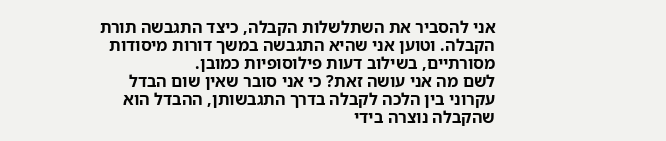אני להסביר את השתלשלות הקבלה, כיצד התגבשה תורת הקבלה. וטוען אני שהיא התגבשה במשך דורות מיסודות מסורתיים, בשילוב דעות פילוסופיות כמובן.
לשם מה אני עושה זאת? כי אני סובר שאין שום הבדל עקרוני בין הלכה לקבלה בדרך התגבשותן, ההבדל הוא שהקבלה נוצרה בידי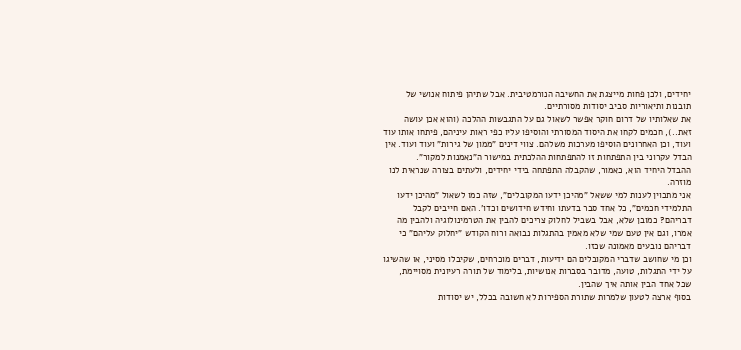יחידים, ולכן פחות מייצגת את החשיבה הנורמטיבית. אבל שתיהן פיתוח אנושי של תובנות ותיאוריות סביב יסודות מסורתיים.
את שאלותיו של דרום חוקר אפשר לשאול גם על התגבשות ההלכה (והוא אכן עושה זאת..), חכמים לקחו את היסוד המסורתי והוסיפו עליו כפי ראות עיניהם, פיתחו אותו עוד ועוד, וכן האחרונים הוסיפו מערכות משלהם. צווי דינים "ממון של גירות" ועוד ועוד. אין הבדל עקרוני בין התפתחות זו להתפתחות ההלכתית במישור ה"נאמנות למקור".
ההבדל היחיד הוא, כאמור, שהקבלה התפתחה בידי יחידים, ולעתים בצורה שנראית לנו מוזרה.
אני מתכוין לענות למי ששאל "מהיכן ידעו המקובלים", שזה כמו לשאול "מהיכן ידעו התלמידי חכמים", כל אחד סבר בדעתו וחידש חידושים וכדו'. האם חייבים לקבל דבריהם? כמובן שלא, אבל בשביל לחלוק צריכים להבין את הטרמינולוגיה ולהבין מה אמרו, וגם אין טעם שמי שלא מאמין בהתגלות נבואה ורוח הקודש "יחלוק עליהם" כי דבריהם נובעים מאמונה שכזו.
וכן מי שחושב שדברי המקובלים הם ידיעות, דברים מוכרחים, שקיבלו מסיני, או שהשיגו על ידי התגלות, טועה, מדובר בסברות אנושיות, בלימוד של תורה רעיונית מסויימת, שכל אחד הבין אותה איך שהבין.
בסוף ארצה לטעון שלמרות שתורת הספירות לא חשובה בכלל, יש יסודות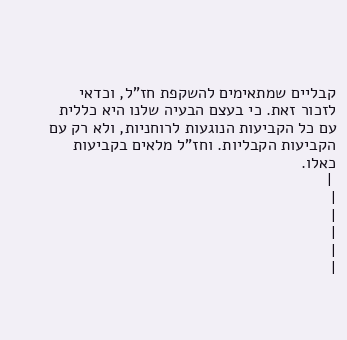קבליים שמתאימים להשקפת חז"ל, וכדאי לזכור זאת. כי בעצם הבעיה שלנו היא כללית עם כל הקביעות הנוגעות לרוחניות, ולא רק עם הקביעות הקבליות. וחז"ל מלאים בקביעות כאלו.
 |
|
|
|
|
|